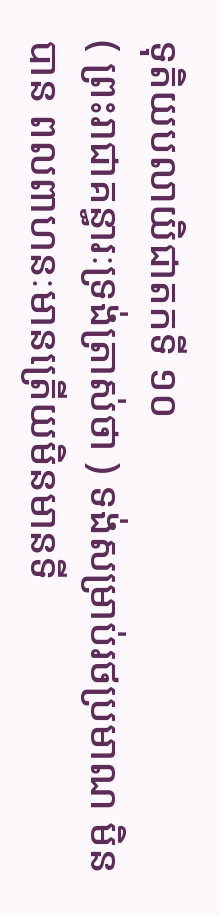ទុតិយបលាយិជាតកទី ១០
( ព្រះរាជាគន្ធារៈទ្រង់ត្រាស់ថា ) ទង់សម្រាប់រថប្រមាណ មិនបាន ពលពាហនៈមានត្រើយមិនមានទី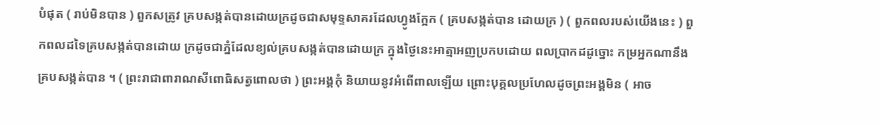បំផុត ( រាប់មិនបាន ) ពួកសត្រូវ គ្របសង្កត់បានដោយក្រដូចជាសមុទ្ទសាគរដែលហ្វូងក្អែក ( គ្របសង្កត់បាន ដោយក្រ ) ( ពួកពលរបស់យើងនេះ ) ពួកពលដទៃគ្របសង្កត់បានដោយ ក្រដូចជាភ្នំដែលខ្យល់គ្របសង្កត់បានដោយក្រ ក្នុងថ្ងៃនេះអាត្មាអញប្រកបដោយ ពលប្រាកដដូច្នោះ កម្រអ្នកណានឹងគ្របសង្កត់បាន ។ ( ព្រះរាជាពារាណសីពោធិសត្វពោលថា ) ព្រះអង្គកុំ និយាយនូវអំពើពាលឡើយ ព្រោះបុគ្គលប្រហែលដូចព្រះអង្គមិន ( អាច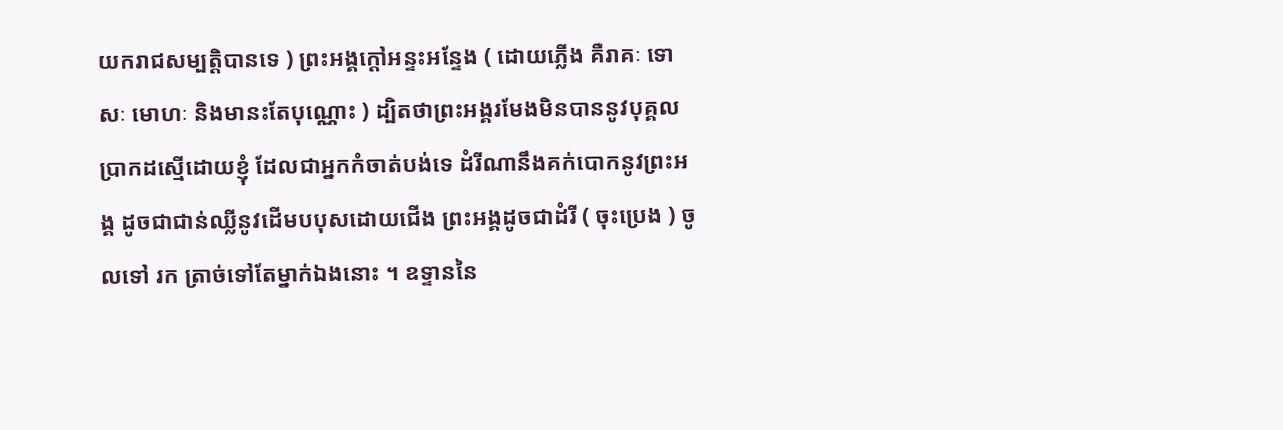យករាជសម្បត្តិបានទេ ) ព្រះអង្គក្តៅអន្ទះអន្ទែង ( ដោយភ្លើង គឺរាគៈ ទោសៈ មោហៈ និងមានះតែបុណ្ណោះ ) ដ្បិតថាព្រះអង្គរមែងមិនបាននូវបុគ្គល ប្រាកដស្មើដោយខ្ញុំ ដែលជាអ្នកកំចាត់បង់ទេ ដំរីណានឹងគក់បោកនូវព្រះអង្គ ដូចជាជាន់ឈ្លីនូវដើមបបុសដោយជើង ព្រះអង្គដូចជាដំរី ( ចុះប្រេង ) ចូលទៅ រក ត្រាច់ទៅតែម្នាក់ឯងនោះ ។ ឧទ្ទាននៃ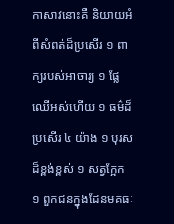កាសាវនោះគឺ និយាយអំពីសំពត់ដ៏ប្រសើរ ១ ពាក្យរបស់អាចារ្យ ១ ផ្លែ ឈើអស់ហើយ ១ ធម៌ដ៏ប្រសើរ ៤ យ៉ាង ១ បុរសដ៏ខ្ពង់ខ្ពស់ ១ សត្វក្អែក ១ ពួកជនក្នុងដែនមគធៈ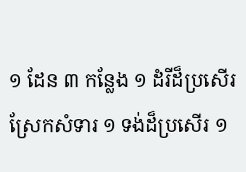១ ដែន ៣ កន្លែង ១ ដំរីដ៏ប្រសើរស្រែកសំទារ ១ ទង់ដ៏ប្រសើរ ១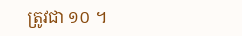ត្រូវជា ១០ ។